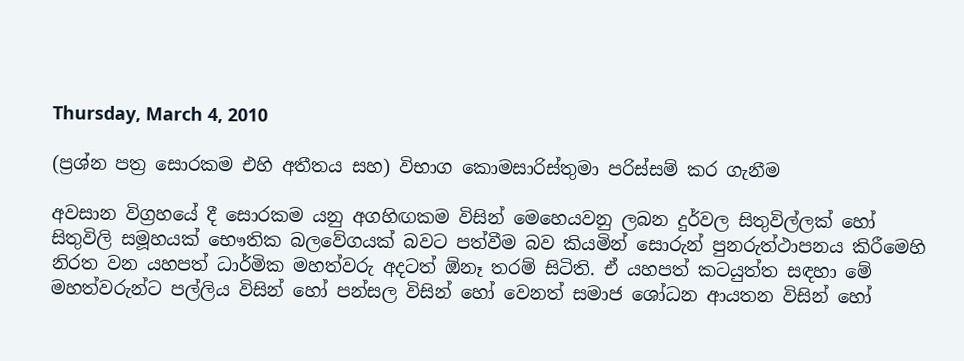Thursday, March 4, 2010

(ප්‍රශ්න පත්‍ර සොරකම එහි අතීතය සහ) විභාග කොමසාරිස්‌තුමා පරිස්‌සම් කර ගැනීම

අවසාන විග්‍රහයේ දී සොරකම යනු අගහිඟකම විසින් මෙහෙයවනු ලබන දුර්වල සිතුවිල්ලක්‌ හෝ සිතුවිලි සමූහයක්‌ භෞතික බලවේගයක්‌ බවට පත්වීම බව කියමින් සොරුන් පුනරුත්ථාපනය කිරීමෙහි නිරත වන යහපත් ධාර්මික මහත්වරු අදටත් ඕනෑ තරම් සිටිති. ඒ යහපත් කටයුත්ත සඳහා මේ මහත්වරුන්ට පල්ලිය විසින් හෝ පන්සල විසින් හෝ වෙනත් සමාජ ශෝධන ආයතන විසින් හෝ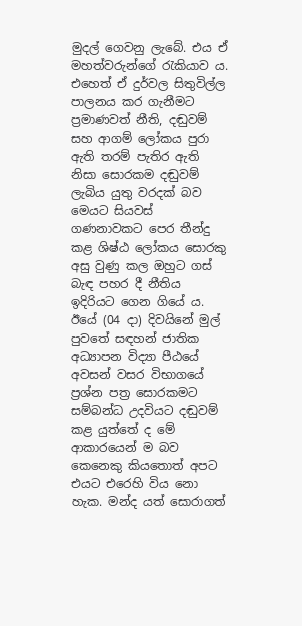මුදල් ගෙවනු ලැබේ. එය ඒ මහත්වරුන්ගේ රැකියාව ය. එහෙත් ඒ දුර්වල සිතුවිල්ල පාලනය කර ගැනීමට ප්‍රමාණවත් නීති, දඬුවම් සහ ආගම් ලෝකය පුරා ඇති තරම් පැතිර ඇති නිසා සොරකම දඬුවම් ලැබිය යුතු වරදක්‌ බව මෙයට සියවස්‌ ගණනාවකට පෙර තීන්දු කළ ශිෂ්ඨ ලෝකය සොරකු අසු වුණු කල ඔහුට ගස්‌ බැඳ පහර දී නීතිය ඉදිරියට ගෙන ගියේ ය. ඊයේ (04 දා) දිවයිනේ මුල් පුවතේ සඳහන් ජාතික අධ්‍යාපන විද්‍යා පීඨයේ අවසන් වසර විභාගයේ ප්‍රශ්න පත්‍ර සොරකමට සම්බන්ධ උදවියට දඬුවම් කළ යුත්තේ ද මේ ආකාරයෙන් ම බව කෙනෙකු කියතොත් අපට එයට එරෙහි විය නො හැක. මන්ද යත් සොරාගත්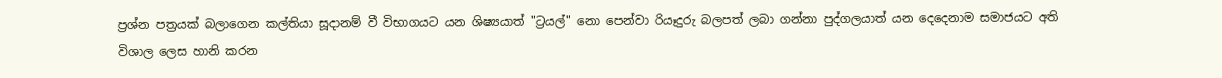ප්‍රශ්න පත්‍රයක්‌ බලාගෙන කල්තියා සූදානම් වී විභාගයට යන ශිෂ්‍යයාත් "ට්‍රයල්" නො පෙන්වා රියෑදුරු බලපත් ලබා ගන්නා පුද්ගලයාත් යන දෙදෙනාම සමාජයට අති විශාල ලෙස හානි කරන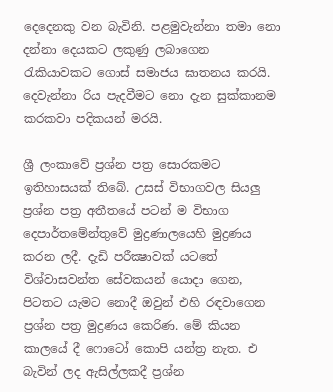දෙදෙනකු වන බැවිනි. පළමුවැන්නා තමා නො දන්නා දෙයකට ලකුණු ලබාගෙන රැකියාවකට ගොස්‌ සමාජය ඝාතනය කරයි. දෙවැන්නා රිය පැදවීමට නො දැන සුක්‌කානම කරකවා පදිකයන් මරයි.

ශ්‍රී ලංකාවේ ප්‍රශ්න පත්‍ර සොරකමට ඉතිහාසයක්‌ තිබේ. උසස්‌ විභාගවල සියලු ප්‍රශ්න පත්‍ර අතීතයේ පටන් ම විභාග දෙපාර්තමේන්තුවේ මුද්‍රණාලයෙහි මුද්‍රණය කරන ලදී. දැඩි පරීක්‍ෂාවක්‌ යටතේ විශ්වාසවන්ත සේවකයන් යොදා ගෙන, පිටතට යැමට නොදී ඔවුන් එහි රඳවාගෙන ප්‍රශ්න පත්‍ර මුද්‍රණය කෙරිණ. මේ කියන කාලයේ දී ෆොටෝ කොපි යන්ත්‍ර නැත. එ බැවින් ලද ඇසිල්ලකදී ප්‍රශ්න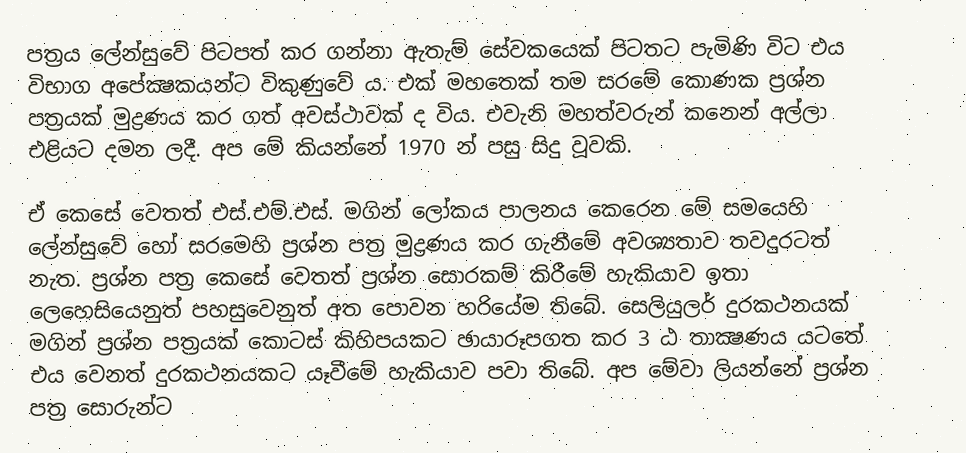පත්‍රය ලේන්සුවේ පිටපත් කර ගන්නා ඇතැම් සේවකයෙක්‌ පිටතට පැමිණි විට එය විභාග අපේක්‍ෂකයන්ට විකුණුවේ ය. එක්‌ මහතෙක්‌ තම සරමේ කොණක ප්‍රශ්න පත්‍රයක්‌ මුද්‍රණය කර ගත් අවස්‌ථාවක්‌ ද විය. එවැනි මහත්වරුන් කනෙන් අල්ලා එළියට දමන ලදී. අප මේ කියන්නේ 1970 න් පසු සිදු වූවකි.

ඒ කෙසේ වෙතත් එස්‌.එම්.එස්‌. මගින් ලෝකය පාලනය කෙරෙන මේ සමයෙහි ලේන්සුවේ හෝ සරමෙහි ප්‍රශ්න පත්‍ර මුද්‍රණය කර ගැනීමේ අවශ්‍යතාව තවදුරටත් නැත. ප්‍රශ්න පත්‍ර කෙසේ වෙතත් ප්‍රශ්න සොරකම් කිරීමේ හැකියාව ඉතා ලෙහෙසියෙනුත් පහසුවෙනුත් අත පොවන හරියේම තිබේ. සෙලියුලර් දුරකථනයක්‌ මගින් ප්‍රශ්න පත්‍රයක්‌ කොටස්‌ කිහිපයකට ඡායාරූපගත කර 3 ඨ තාක්‍ෂණය යටතේ එය වෙනත් දුරකථනයකට යෑවීමේ හැකියාව පවා තිබේ. අප මේවා ලියන්නේ ප්‍රශ්න පත්‍ර සොරුන්ට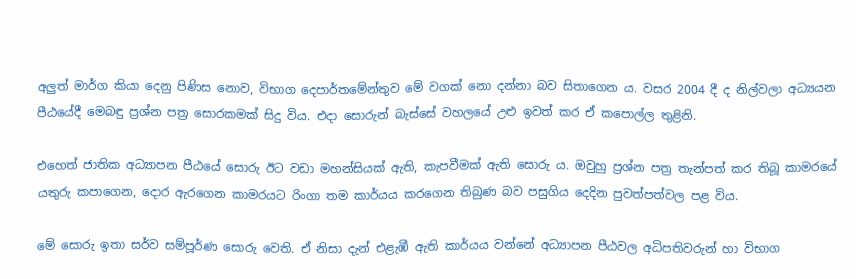අලුත් මාර්ග කියා දෙනු පිණිස නොව, විභාග දෙපාර්තමේන්තුව මේ වගක්‌ නො දන්නා බව සිතාගෙන ය. වසර 2004 දී ද නිල්වලා අධ්‍යයන පීඨයේදී මෙබඳු ප්‍රශ්න පත්‍ර සොරකමක්‌ සිදු විය. එදා සොරුන් බැස්‌සේ වහලයේ උළු ඉවත් කර ඒ කපොල්ල තුළිනි.

එහෙත් ජාතික අධ්‍යාපන පීඨයේ සොරු ඊට වඩා මහන්සියක්‌ ඇති, කැපවීමක්‌ ඇති සොරු ය. ඔවුහු ප්‍රශ්න පත්‍ර තැන්පත් කර තිබූ කාමරයේ යතුරු කපාගෙන, දොර ඇරගෙන කාමරයට රිංගා තම කාර්යය කරගෙන තිබුණ බව පසුගිය දෙදින පුවත්පත්වල පළ විය.

මේ සොරු ඉතා සර්ව සම්පූර්ණ සොරු වෙති. ඒ නිසා දැන් එළැඹී ඇති කාර්යය වන්නේ අධ්‍යාපන පීඨවල අධිපතිවරුන් හා විභාග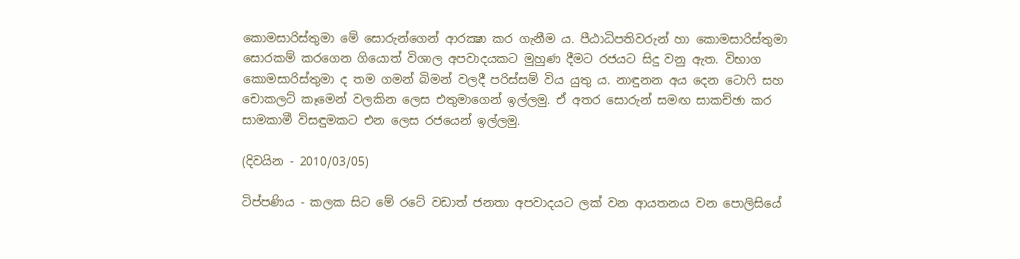කොමසාරිස්‌තුමා මේ සොරුන්ගෙන් ආරක්‍ෂා කර ගැනීම ය. පීඨාධිපතිවරුන් හා කොමසාරිස්‌තුමා සොරකම් කරගෙන ගියොත් විශාල අපවාදයකට මුහුණ දීමට රජයට සිදු වනු ඇත. විභාග කොමසාරිස්‌තුමා ද තම ගමන් බිමන් වලදී පරිස්‌සම් විය යුතු ය. නාඳුනන අය දෙන ටොෆි සහ චොකලට්‌ කෑමෙන් වලකින ලෙස එතුමාගෙන් ඉල්ලමු. ඒ අතර සොරුන් සමඟ සාකච්ඡා කර සාමකාමී විසඳුමකට එන ලෙස රජයෙන් ඉල්ලමු.

(දිවයින - 2010/03/05)

ටිප්පණිය - කලක සිට මේ රටේ වඩාත් ජනතා අපවාදයට ලක් වන ආයතනය වන පොලිසියේ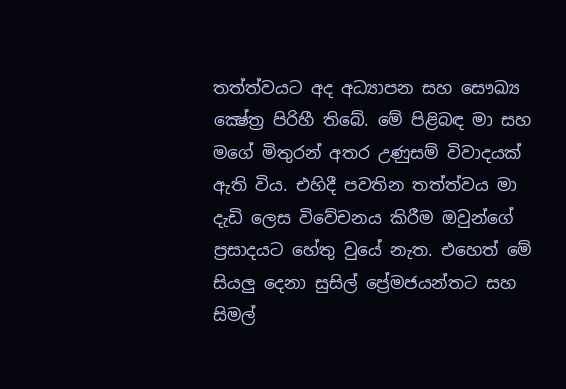තත්ත්වයට අද අධ්‍යාපන සහ සෞඛ්‍ය ක්‍ෂේත්‍ර පිරිහී තිබේ. මේ පිළිබඳ මා සහ මගේ මිතුරන් අතර උණුසම් විවාදයක් ඇති විය. එහිදී පවතින තත්ත්වය මා දැඩි ලෙස විවේචනය කිරීම ඔවුන්ගේ ප්‍රසාදයට හේතු වුයේ නැත. එහෙත් මේ සියලු දෙනා සුසිල් ප්‍රේමජයන්තට සහ සිමල්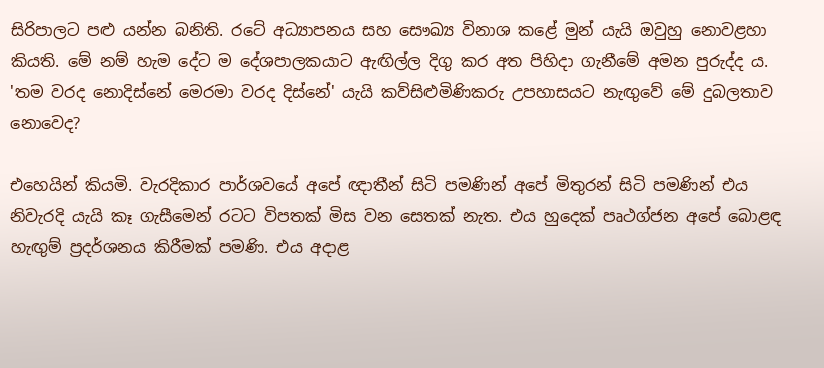සිරිපාලට පළු යන්න බනිති. රටේ අධ්‍යාපනය සහ සෞඛ්‍ය විනාශ කළේ මුන් යැයි ඔවුහු නොවළහා කියති. මේ නම් හැම දේට ම දේශපාලකයාට ඇඟිල්ල දිගු කර අත පිහිදා ගැනීමේ අමන පුරුද්ද ය. 'තම වරද නොදිස්නේ මෙරමා වරද දිස්නේ' යැයි කව්සිළුමිණිකරු උපහාසයට නැඟුවේ මේ දුබලතාව නොවෙද?

එහෙයින් කියමි. වැරදිකාර පාර්ශවයේ අපේ ඥාතීන් සිටි පමණින් අපේ මිතුරන් සිටි පමණින් එය නිවැරදි යැයි කෑ ගැසීමෙන් රටට විපතක් මිස වන සෙතක් නැත. එය හුදෙක් පෘථග්ජන අපේ බොළඳ හැඟුම් ප්‍රදර්ශනය කිරීමක් පමණි. එය අදාළ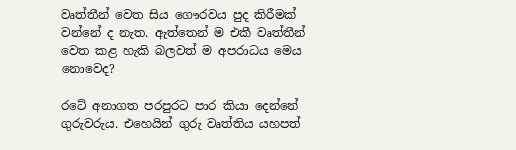වෘත්තීන් වෙත සිය ගෞරවය පුද කිරීමක් වන්නේ ද නැත. ඇත්තෙන් ම එකී වෘත්තීන් වෙත කළ හැකි බලවත් ම අපරාධය මෙය නොවෙද?

රටේ අනාගත පරපුරට පාර කියා දෙන්නේ ගුරුවරුය. එහෙයින් ගුරු වෘත්තිය යහපත්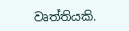වෘත්තියකි.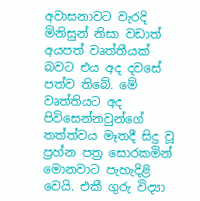අවාසනාවට වැරදි මිනිසුන් නිසා වඩාත් අයපත් වෘත්තීයක් බවට එය අද දවසේ පත්ව තිබේ. මේ වෘත්තියට අද පිවිසෙන්නවුන්ගේ තත්ත්වය මෑතදී සිදු වූ ප්‍රහ්න පත්‍ර සොරකමින් මොනවාට පැහැදිළි වෙයි. එකී ගුරු විද්‍යා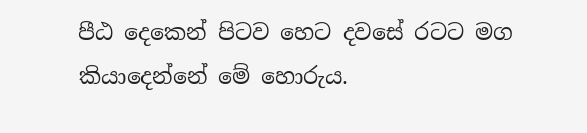පීඨ දෙකෙන් පිටව හෙට දවසේ රටට මග කියාදෙන්නේ මේ හොරුය.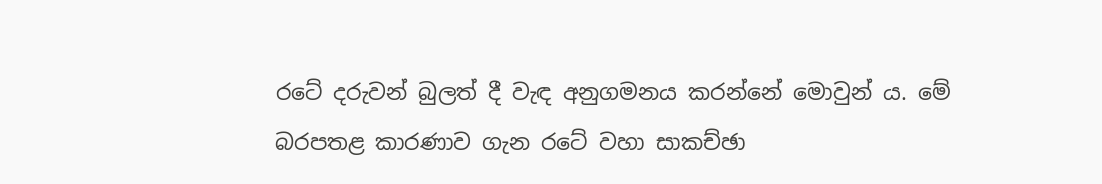රටේ දරුවන් බුලත් දී වැඳ අනුගමනය කරන්නේ මොවුන් ය. මේ බරපතළ කාරණාව ගැන රටේ වහා සාකච්ඡා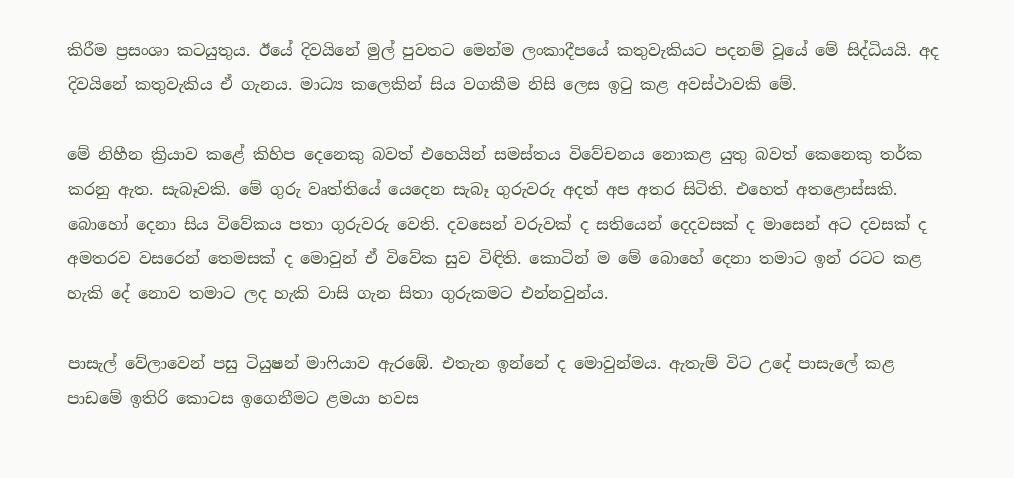කිරීම ප්‍රසංශා කටයුතුය. ඊයේ දිවයිනේ මුල් පුවතට මෙන්ම ලංකාදීපයේ කතුවැකියට පදනම් වූයේ මේ සිද්ධියයි. අද දිවයිනේ කතුවැකිය ඒ ගැනය. මාධ්‍ය කලෙකින් සිය වගකීම නිසි ලෙස ඉටු කළ අවස්ථාවකි මේ.

මේ නිහීන ක්‍රියාව කළේ කිහිප දෙනෙකු බවත් එහෙයින් සමස්තය විවේචනය නොකළ යුතු බවත් කෙනෙකු තර්ක කරනු ඇත. සැබෑවකි. මේ ගුරු වෘත්තියේ යෙදෙන සැබෑ ගුරුවරු අදත් අප අතර සිටිති. එහෙත් අතළොස්සකි. බොහෝ දෙනා සිය විවේකය පතා ගුරුවරු වෙති. දවසෙන් වරුවක් ද සතියෙන් දෙදවසක් ද මාසෙන් අට දවසක් ද අමතරව වසරෙන් තෙමසක් ද මොවුන් ඒ විවේක සුව විඳිති. කොටින් ම මේ බොහේ දෙනා තමාට ඉන් රටට කළ හැකි දේ නොව තමාට ලද හැකි වාසි ගැන සිතා ගුරුකමට එන්නවුන්ය.

පාසැල් වේලාවෙන් පසු ටියුෂන් මාෆියාව ඇරඹේ. එතැන ඉන්නේ ද මොවුන්මය. ඇතැම් විට උදේ පාසැලේ කළ පාඩමේ ඉතිරි කොටස ඉගෙනීමට ළමයා හවස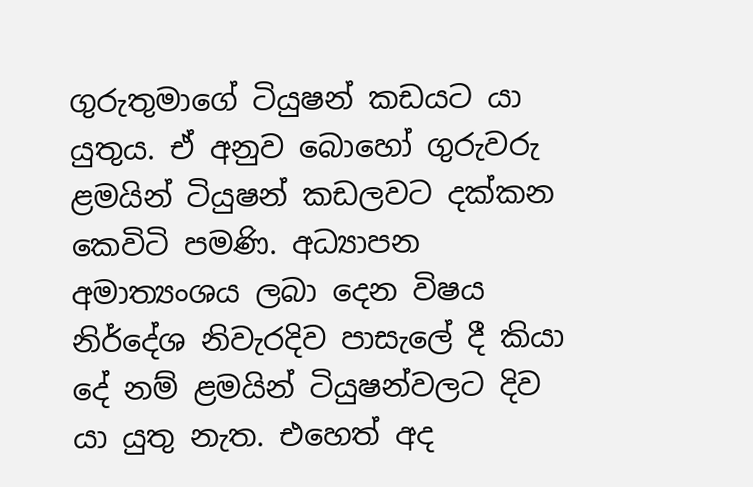ගුරුතුමාගේ ටියුෂන් කඩයට යා යුතුය. ඒ අනුව බොහෝ ගුරුවරු ළමයින් ටියුෂන් කඩලවට දක්කන කෙවිටි පමණි. අධ්‍යාපන අමාත්‍යංශය ලබා දෙන විෂය නිර්දේශ නිවැරදිව පාසැලේ දී කියා දේ නම් ළමයින් ටියුෂන්වලට දිව යා යුතු නැත. එහෙත් අද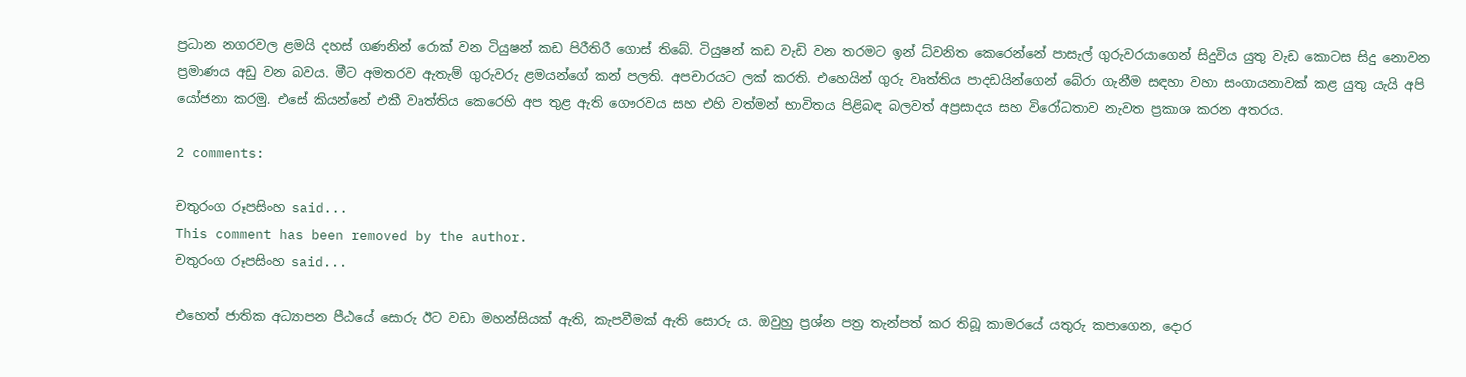ප්‍රධාන නගරවල ළමයි දහස් ගණනින් රොක් වන ටියුෂන් කඩ පිරීතිරී ගොස් තිබේ. ටියුෂන් කඩ වැඩි වන තරමට ඉන් ධ්වනිත කෙරෙන්නේ පාසැල් ගුරුවරයාගෙන් සිදුවිය යුතු වැඩ කොටස සිදු නොවන ප්‍රමාණය අඩු වන බවය. මීට අමතරව ඇතැම් ගුරුවරු ළමයන්ගේ කන් පලති. අපචාරයට ලක් කරති. එහෙයින් ගුරු වෘත්තිය පාදඩයින්ගෙන් බේරා ගැනීම සඳහා වහා සංගායනාවක් කළ යුතු යැයි අපි යෝජනා කරමු. එසේ කියන්නේ එකී වෘත්තිය කෙරෙහි අප තුළ ඇති ගෞරවය සහ එහි වත්මන් භාවිතය පිළිබඳ බලවත් අප්‍රසාදය සහ විරෝධතාව නැවත ප්‍රකාශ කරන අතරය.

2 comments:

චතුරංග රූපසිංහ said...
This comment has been removed by the author.
චතුරංග රූපසිංහ said...

එහෙත් ජාතික අධ්‍යාපන පීඨයේ සොරු ඊට වඩා මහන්සියක්‌ ඇති, කැපවීමක්‌ ඇති සොරු ය. ඔවුහු ප්‍රශ්න පත්‍ර තැන්පත් කර තිබූ කාමරයේ යතුරු කපාගෙන, දොර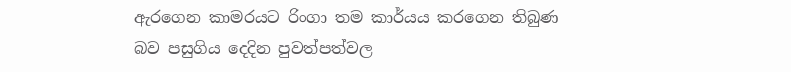ඇරගෙන කාමරයට රිංගා තම කාර්යය කරගෙන තිබුණ බව පසුගිය දෙදින පුවත්පත්වල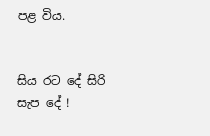පළ විය.


සිය රට දේ සිරි සැප දේ !